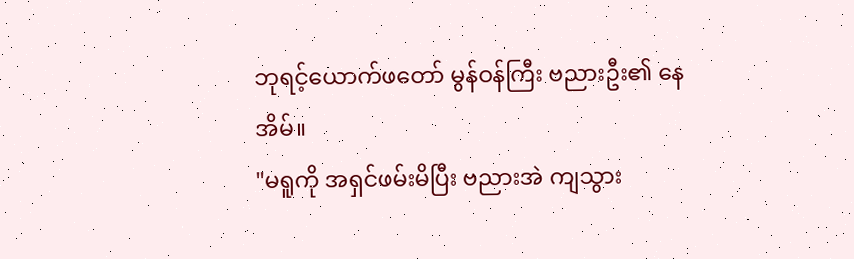ဘုရင့်ယောက်ဖတော် မွန်ဝန်ကြီး ဗညားဦး၏ နေအိမ်။
"မရူကို အရှင်ဖမ်းမိပြီး ဗညားအဲ ကျသွား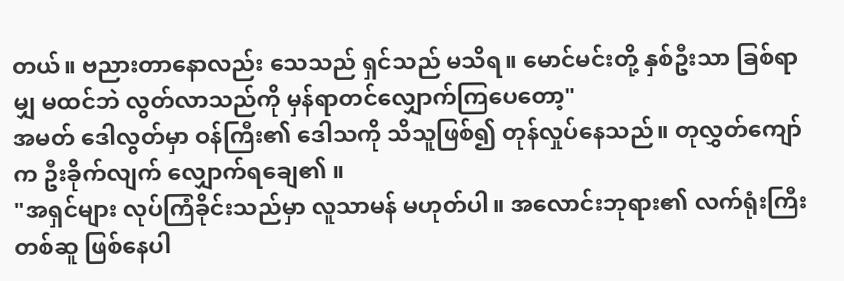တယ်။ ဗညားတာနောလည်း သေသည် ရှင်သည် မသိရ။ မောင်မင်းတို့ နှစ်ဦးသာ ခြစ်ရာမျှ မထင်ဘဲ လွတ်လာသည်ကို မှန်ရာတင်လျှောက်ကြပေတော့"
အမတ် ဒေါလွတ်မှာ ဝန်ကြီး၏ ဒေါသကို သိသူဖြစ်၍ တုန်လှုပ်နေသည်။ တုလွှတ်ကျော်က ဦးခိုက်လျက် လျှောက်ရချေ၏ ။
"အရှင်များ လုပ်ကြံခိုင်းသည်မှာ လူသာမန် မဟုတ်ပါ။ အလောင်းဘုရား၏ လက်ရုံးကြီးတစ်ဆူ ဖြစ်နေပါ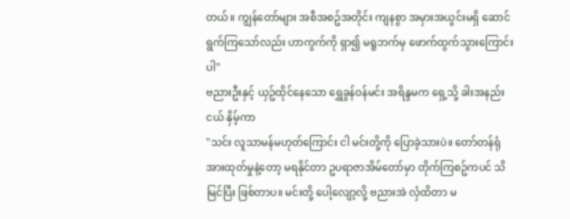တယ်။ ကျွန်တော်များ အစီအစဥ်အတိုင်း ကျနစွာ အမှားအယွင်းမရှိ ဆောင်ရွက်ကြသော်လည်း ဟာကွက်ကို ရှာ၍ မရူဘက်မှ ဖောက်ထွက်သွားကြောင်းပါ"
ဗညားဦးနှင့် ယှဥ်ထိုင်နေသော ရွှေခွန်ဝန်မင်း အရိန္ဒမက ရှေ့သို့ ခါးအနည်းငယ် နှိမ့်ကာ
"သင်း လူသာမန်မဟုတ်ကြောင်း ငါ မင်းတို့ကို ပြောခဲ့သားပဲ။ တော်တန်ရုံ အားထုတ်မှုနဲ့တော့ မရနိုင်တာ ဥပရာဇာအိမ်တော်မှာ တိုက်ကြစဥ်ကပင် သိမြင်ပြီး ဖြစ်တာပ။ မင်းတို့ ပေါ့လျော့လို့ ဗညားအဲ လှံထိတာ မ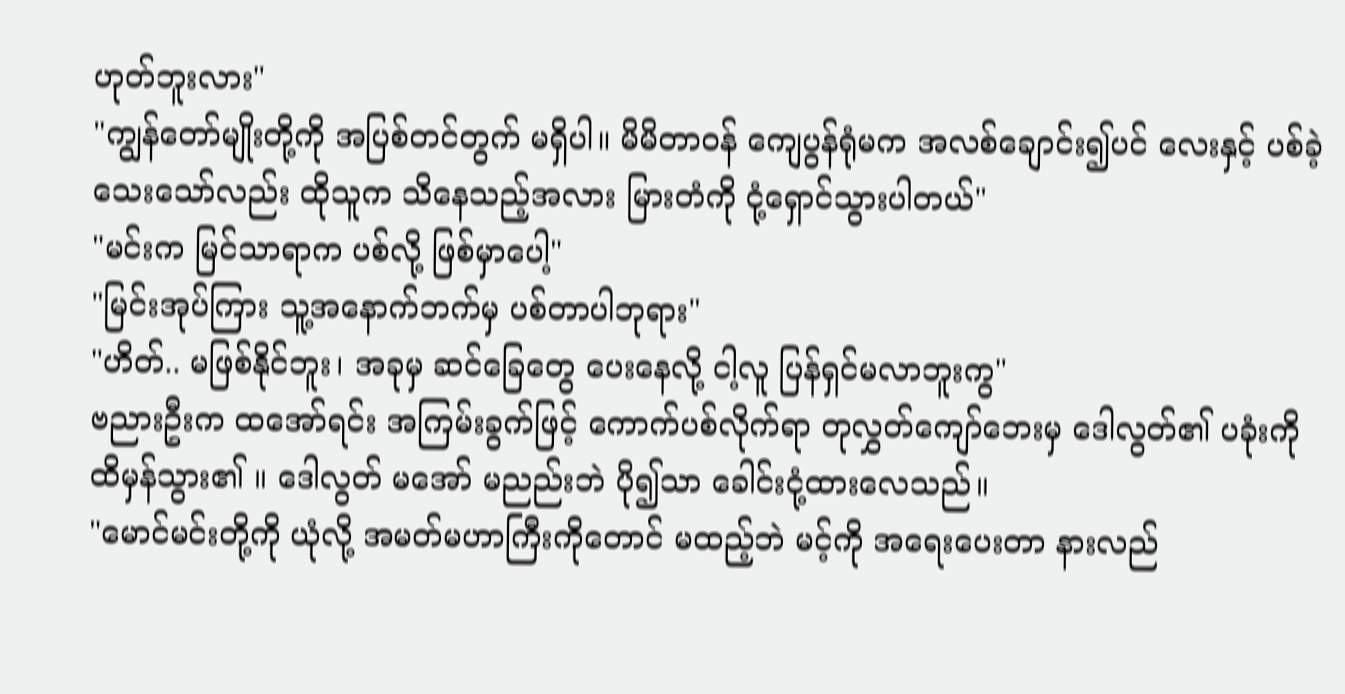ဟုတ်ဘူးလား"
"ကျွန်တော်မျိုးတို့ကို အပြစ်တင်တွက် မရှိပါ။ မိမိတာဝန် ကျေပွန်ရုံမက အလစ်ချောင်း၍ပင် လေးနှင့် ပစ်ခဲ့သေးသော်လည်း ထိုသူက သိနေသည့်အလား မြားတံကို ငုံ့ရှောင်သွားပါတယ်"
"မင်းက မြင်သာရာက ပစ်လို့ ဖြစ်မှာပေါ့"
"မြင်းအုပ်ကြား သူ့အနောက်ဘက်မှ ပစ်တာပါဘုရား"
"ဟိတ်.. မဖြစ်နိုင်ဘူး၊ အခုမှ ဆင်ခြေတွေ ပေးနေလို့ ငါ့လူ ပြန်ရှင်မလာဘူးကွ"
ဗညားဦးက ထအော်ရင်း အကြမ်းခွက်ဖြင့် ကောက်ပစ်လိုက်ရာ တုလွှတ်ကျော်ဘေးမှ ဒေါလွတ်၏ ပခုံးကို ထိမှန်သွား၏ ။ ဒေါလွတ် မအော် မညည်းဘဲ ပို၍သာ ခေါင်းငုံ့ထားလေသည်။
"မောင်မင်းတို့ကို ယုံလို့ အမတ်မဟာကြီးကိုတောင် မထည့်ဘဲ မင့်ကို အရေးပေးတာ နားလည်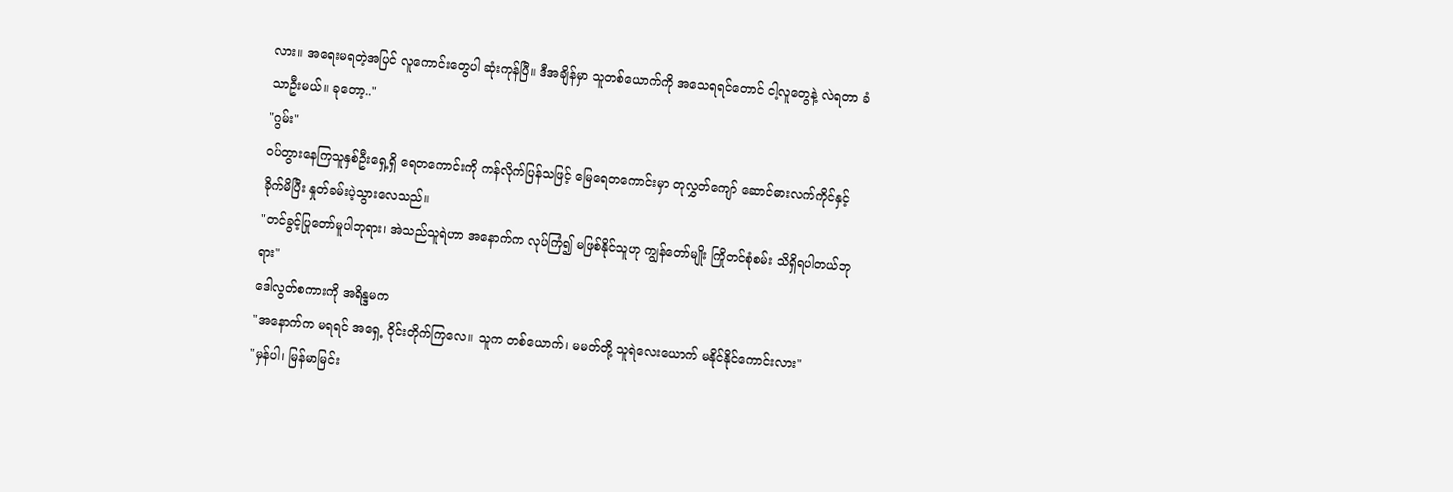လား။ အရေးမရတဲ့အပြင် လူကောင်းတွေပါ ဆုံးကုန်ပြီ။ ဒီအချိန်မှာ သူတစ်ယောက်ကို အသေရရင်တောင် ငါ့လူတွေနဲ့ လဲရတာ ခံသာဦးမယ်။ ခုတော့.."
"ဂွမ်း"
ဝပ်တွားနေကြသူနှစ်ဦးရှေ့ရှိ ရေတကောင်းကို ကန်လိုက်ပြန်သဖြင့် မြေရေတကောင်းမှာ တုလွှတ်ကျော် ဆောင်ဓားလက်ကိုင်နှင့် ခိုက်မိပြီး နှုတ်ခမ်းပဲ့သွားလေသည်။
"တင်ခွင့်ပြုတော်မူပါဘုရား၊ အဲသည်သူရဲဟာ အနောက်က လုပ်ကြံ၍ မဖြစ်နိုင်သူဟု ကျွန်တော်မျိုး ကြိုတင်စုံစမ်း သိရှိရပါတယ်ဘုရား"
ဒေါလွတ်စကားကို အရိန္ဒမက
"အနောက်က မရရင် အရှေ့ ဝိုင်းတိုက်ကြလေ။ သူက တစ်ယောက်၊ မမတ်တို့ သူရဲလေးယောက် မနိုင်နိုင်ကောင်းလား"
"မှန်ပါ၊ မြန်မာမြင်း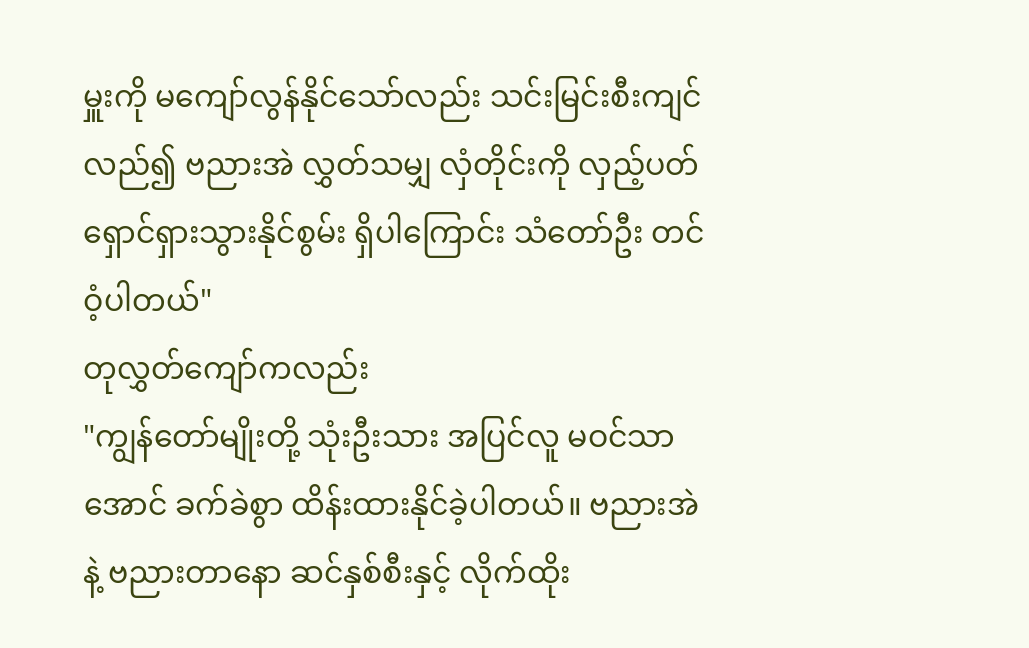မှူးကို မကျော်လွန်နိုင်သော်လည်း သင်းမြင်းစီးကျင်လည်၍ ဗညားအဲ လွှတ်သမျှ လှံတိုင်းကို လှည့်ပတ်ရှောင်ရှားသွားနိုင်စွမ်း ရှိပါကြောင်း သံတော်ဦး တင်ဝံ့ပါတယ်"
တုလွှတ်ကျော်ကလည်း
"ကျွန်တော်မျိုးတို့ သုံးဦးသား အပြင်လူ မဝင်သာအောင် ခက်ခဲစွာ ထိန်းထားနိုင်ခဲ့ပါတယ်။ ဗညားအဲ နဲ့ ဗညားတာနော ဆင်နှစ်စီးနှင့် လိုက်ထိုး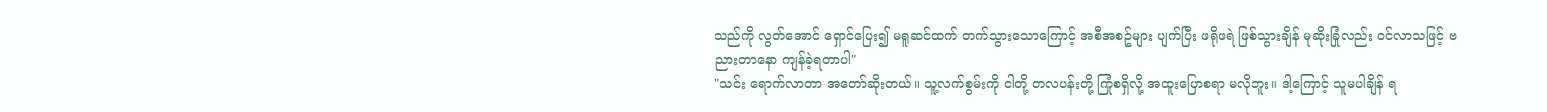သည်ကို လွတ်အောင် ရှောင်ပြေး၍ မရူဆင်ထက် တက်သွားသောကြောင့် အစီအစဥ်များ ပျက်ပြီး ဖရိုဖရဲ ဖြစ်သွားချိန် မုဆိုးခြုံလည်း ဝင်လာသဖြင့် ဗညားတာနော ကျန်ခဲ့ရတာပါ"
"သင်း ရောက်လာတာ အတော်ဆိုးတယ်။ သူ့လက်စွမ်းကို ငါတို့ တလပန်းတို့ ကြုံစရှိလို့ အထူးပြောစရာ မလိုဘူး။ ဒါ့ကြောင့် သူမပါချိန် ရ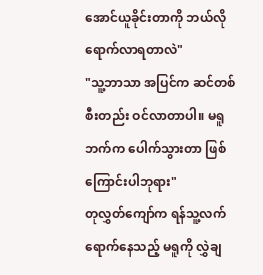အောင်ယူခိုင်းတာကို ဘယ်လို ရောက်လာရတာလဲ"
"သူ့ဘာသာ အပြင်က ဆင်တစ်စီးတည်း ဝင်လာတာပါ။ မရူဘက်က ပေါက်သွားတာ ဖြစ်ကြောင်းပါဘုရား"
တုလွှတ်ကျော်က ရန်သူ့လက် ရောက်နေသည့် မရူကို လွှဲချ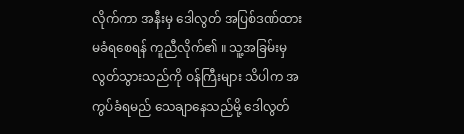လိုက်ကာ အနီးမှ ဒေါလွတ် အပြစ်ဒဏ်ထား မခံရစေရန် ကူညီလိုက်၏ ။ သူ့အခြမ်းမှ လွတ်သွားသည်ကို ဝန်ကြီးများ သိပါက အကွပ်ခံရမည် သေချာနေသည်မို့ ဒေါလွတ်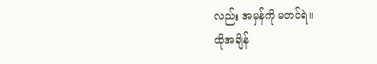လည်း အမှန်ကို မတင်ရဲ။
ထိုအချိန်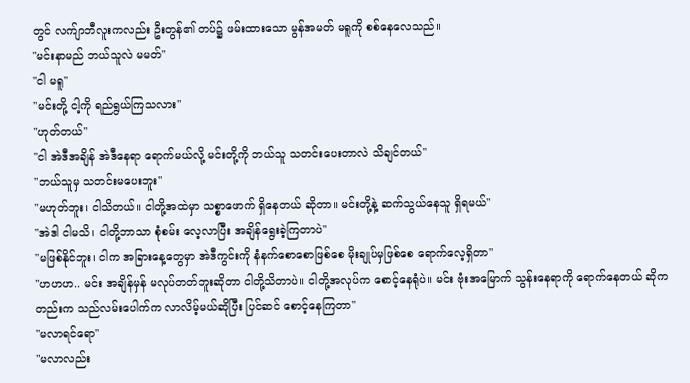တွင် လက်ျာဘီလူးကလည်း ဦးတွန်၏ တပ်၌ ဖမ်းထားသော မွန်အမတ် မရူကို စစ်နေလေသည်။
"မင်းနာမည် ဘယ်သူလဲ မမတ်"
"ငါ မရူ"
"မင်းတို့ ငါ့ကို ရည်ရွယ်ကြသလား"
"ဟုတ်တယ်"
"ငါ အဲဒီအချိန် အဲဒီနေရာ ရောက်မယ်လို့ မင်းတို့ကို ဘယ်သူ သတင်းပေးတာလဲ သိချင်တယ်"
"ဘယ်သူမှ သတင်းမပေးဘူး"
"မဟုတ်ဘူး၊ ငါသိတယ်။ ငါတို့အထဲမှာ သစ္စာဖောက် ရှိနေတယ် ဆိုတာ။ မင်းတို့နဲ့ ဆက်သွယ်နေသူ ရှိရမယ်"
"အဲဒါ ငါမသိ၊ ငါတို့ဘာသာ စုံစမ်း လေ့လာပြီး အချိန်ရွေးခဲ့ကြတာပဲ"
"မဖြစ်နိုင်ဘူး၊ ငါက အခြားနေ့တွေမှာ အဲဒီကွင်းကို နံနက်စောစောဖြစ်စေ မိုးချုပ်မှဖြစ်စေ ရောက်လေ့ရှိတာ"
"ဟဟဟ.. မင်း အချိန်မှန် မလုပ်တတ်ဘူးဆိုတာ ငါတို့သိတာပဲ။ ငါတို့အလုပ်က စောင့်နေရုံပဲ။ မင်း ဗုံးအမြောက် သွန်းနေရာကို ရောက်နေတယ် ဆိုကတည်းက သည်လမ်းပေါက်က လာလိမ့်မယ်ဆိုပြီး ပြင်ဆင် စောင့်နေကြတာ"
"မလာရင်ရော"
"မလာလည်း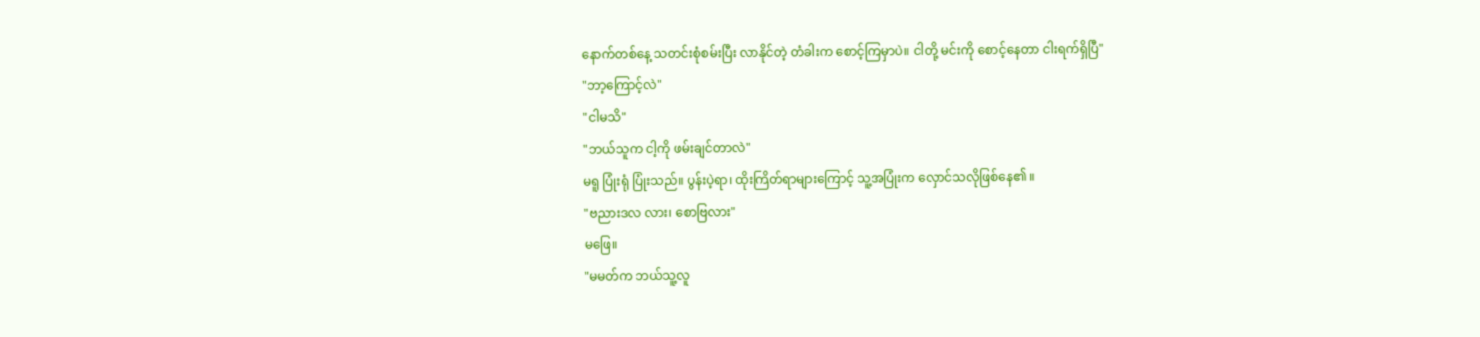နောက်တစ်နေ့ သတင်းစုံစမ်းပြီး လာနိုင်တဲ့ တံခါးက စောင့်ကြမှာပဲ။ ငါတို့ မင်းကို စောင့်နေတာ ငါးရက်ရှိပြီ"
"ဘာ့ကြောင့်လဲ"
"ငါမသိ"
"ဘယ်သူက ငါ့ကို ဖမ်းချင်တာလဲ"
မရူ ပြုံးရုံ ပြုံးသည်။ ပွန်းပဲ့ရာ၊ ထိုးကြိတ်ရာများကြောင့် သူ့အပြုံးက လှောင်သလိုဖြစ်နေ၏ ။
"ဗညားဒလ လား၊ စောဗြလား"
မဖြေ။
"မမတ်က ဘယ်သူ့လူ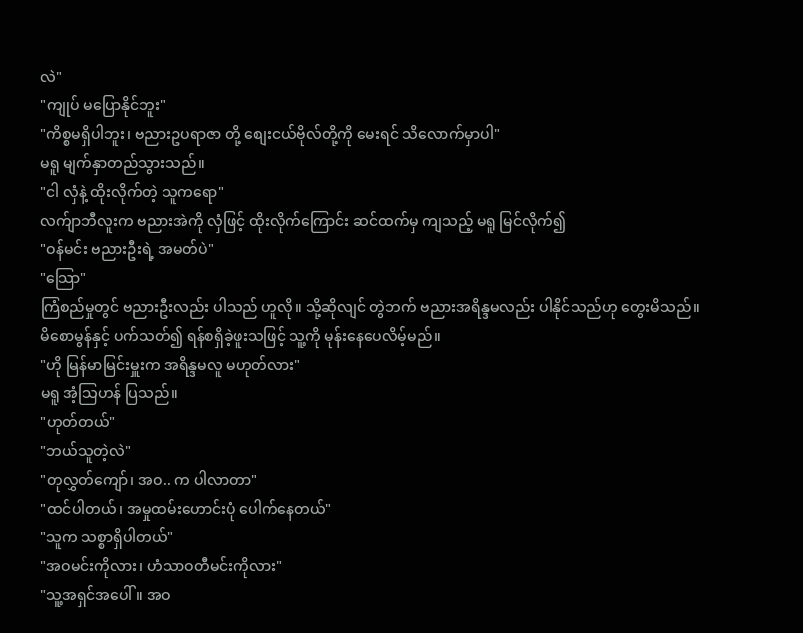လဲ"
"ကျုပ် မပြောနိုင်ဘူး"
"ကိစ္စမရှိပါဘူး၊ ဗညားဥပရာဇာ တို့ စျေးငယ်ဗိုလ်တို့ကို မေးရင် သိလောက်မှာပါ"
မရူ မျက်နှာတည်သွားသည်။
"ငါ လှံနဲ့ ထိုးလိုက်တဲ့ သူကရော"
လက်ျာဘီလူးက ဗညားအဲကို လှံဖြင့် ထိုးလိုက်ကြောင်း ဆင်ထက်မှ ကျသည့် မရူ မြင်လိုက်၍
"ဝန်မင်း ဗညားဦးရဲ့ အမတ်ပဲ"
"သြော"
ကြံစည်မှုတွင် ဗညားဦးလည်း ပါသည် ဟူလို။ သို့ဆိုလျင် တွဲဘက် ဗညားအရိန္ဒမလည်း ပါနိုင်သည်ဟု တွေးမိသည်။ မိစောမွန်နှင့် ပက်သတ်၍ ရန်စရှိခဲ့ဖူးသဖြင့် သူ့ကို မုန်းနေပေလိမ့်မည်။
"ဟို မြန်မာမြင်းမှူးက အရိန္ဒမလူ မဟုတ်လား"
မရူ အံ့သြဟန် ပြသည်။
"ဟုတ်တယ်"
"ဘယ်သူတဲ့လဲ"
"တုလွှတ်ကျော်၊ အဝ.. က ပါလာတာ"
"ထင်ပါတယ်၊ အမှုထမ်းဟောင်းပုံ ပေါက်နေတယ်"
"သူက သစ္စာရှိပါတယ်"
"အဝမင်းကိုလား၊ ဟံသာဝတီမင်းကိုလား"
"သူ့အရှင်အပေါ်။ အဝ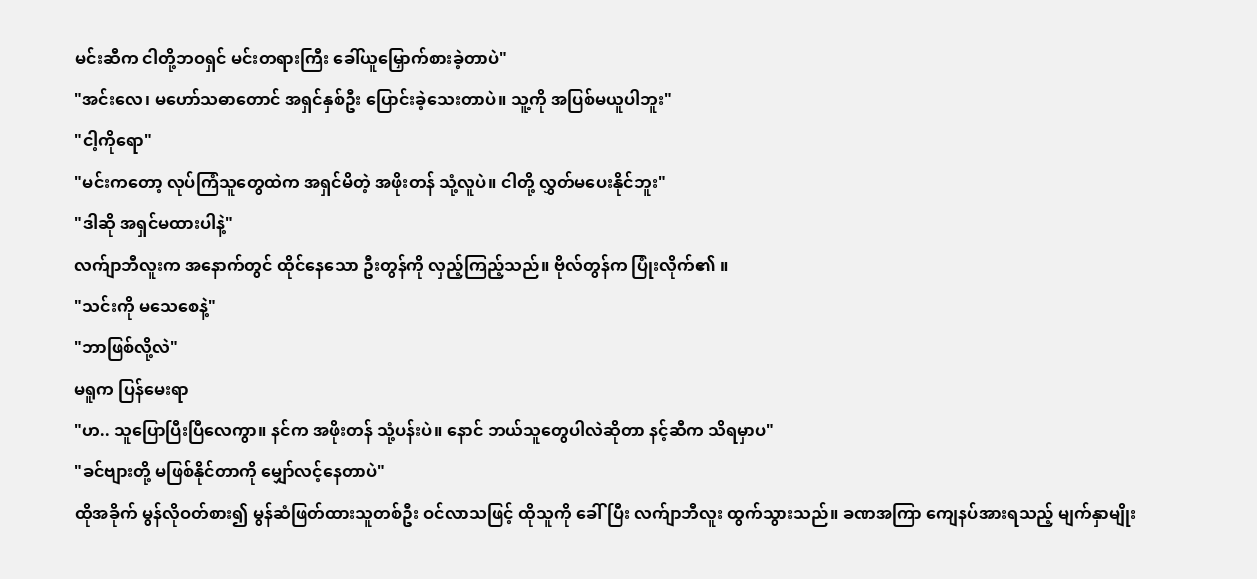မင်းဆီက ငါတို့ဘဝရှင် မင်းတရားကြီး ခေါ်ယူမြှောက်စားခဲ့တာပဲ"
"အင်းလေ၊ မဟော်သဓာတောင် အရှင်နှစ်ဦး ပြောင်းခဲ့သေးတာပဲ။ သူ့ကို အပြစ်မယူပါဘူး"
"ငါ့ကိုရော"
"မင်းကတော့ လုပ်ကြံသူတွေထဲက အရှင်မိတဲ့ အဖိုးတန် သုံ့လူပဲ။ ငါတို့ လွှတ်မပေးနိုင်ဘူး"
"ဒါဆို အရှင်မထားပါနဲ့"
လက်ျာဘီလူးက အနောက်တွင် ထိုင်နေသော ဦးတွန်ကို လှည့်ကြည့်သည်။ ဗိုလ်တွန်က ပြုံးလိုက်၏ ။
"သင်းကို မသေစေနဲ့"
"ဘာဖြစ်လို့လဲ"
မရူက ပြန်မေးရာ
"ဟ.. သူပြောပြီးပြီလေကွာ။ နင်က အဖိုးတန် သုံ့ပန်းပဲ။ နောင် ဘယ်သူတွေပါလဲဆိုတာ နင့်ဆီက သိရမှာပ"
"ခင်ဗျားတို့ မဖြစ်နိုင်တာကို မျှော်လင့်နေတာပဲ"
ထိုအခိုက် မွန်လိုဝတ်စား၍ မွန်ဆံဖြတ်ထားသူတစ်ဦး ဝင်လာသဖြင့် ထိုသူကို ခေါ်ပြီး လက်ျာဘီလူး ထွက်သွားသည်။ ခဏအကြာ ကျေနပ်အားရသည့် မျက်နှာမျိုး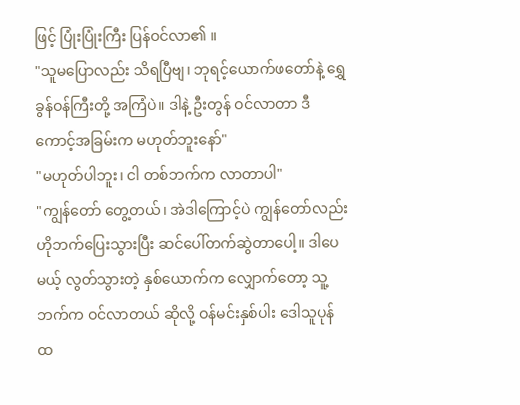ဖြင့် ပြုံးပြုံးကြီး ပြန်ဝင်လာ၏ ။
"သူမပြောလည်း သိရပြီဗျ၊ ဘုရင့်ယောက်ဖတော်နဲ့ ရွှေခွန်ဝန်ကြီးတို့ အကြံပဲ။ ဒါနဲ့ ဦးတွန် ဝင်လာတာ ဒီကောင့်အခြမ်းက မဟုတ်ဘူးနော်"
"မဟုတ်ပါဘူး၊ ငါ တစ်ဘက်က လာတာပါ"
"ကျွန်တော် တွေ့တယ်၊ အဲဒါကြောင့်ပဲ ကျွန်တော်လည်း ဟိုဘက်ပြေးသွားပြီး ဆင်ပေါ်တက်ဆွဲတာပေါ့။ ဒါပေမယ့် လွတ်သွားတဲ့ နှစ်ယောက်က လျှောက်တော့ သူ့ဘက်က ဝင်လာတယ် ဆိုလို့ ဝန်မင်းနှစ်ပါး ဒေါသူပုန်ထ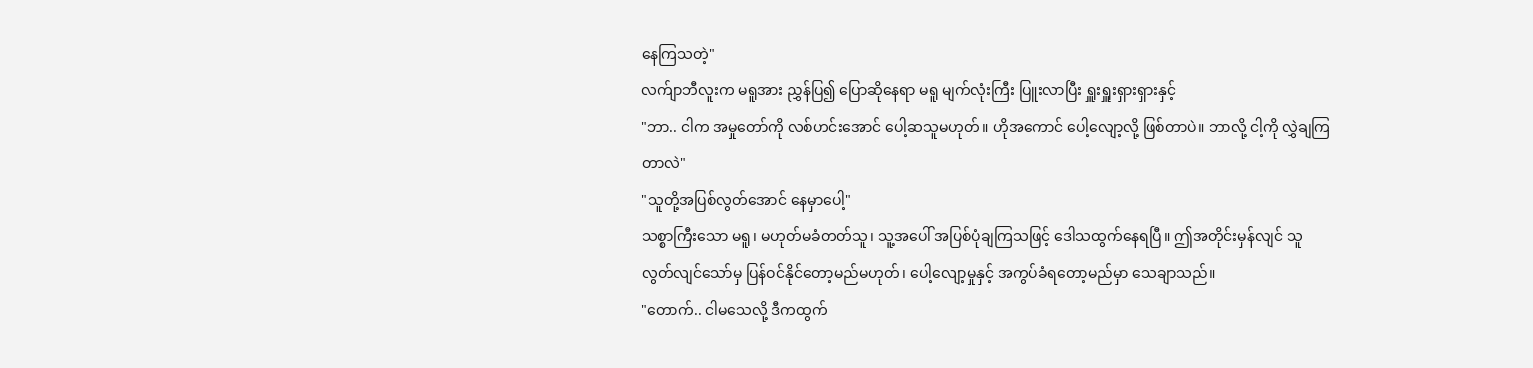နေကြသတဲ့"
လက်ျာဘီလူးက မရူအား ညွှန်ပြ၍ ပြောဆိုနေရာ မရူ မျက်လုံးကြီး ပြူးလာပြီး ရှူးရှူးရှားရှားနှင့်
"ဘာ.. ငါက အမှုတော်ကို လစ်ဟင်းအောင် ပေါ့ဆသူမဟုတ်။ ဟိုအကောင် ပေါ့လျော့လို့ ဖြစ်တာပဲ။ ဘာလို့ ငါ့ကို လွှဲချကြတာလဲ"
"သူတို့အပြစ်လွတ်အောင် နေမှာပေါ့"
သစ္စာကြီးသော မရူ၊ မဟုတ်မခံတတ်သူ၊ သူ့အပေါ် အပြစ်ပုံချကြသဖြင့် ဒေါသထွက်နေရပြီ။ ဤအတိုင်းမှန်လျင် သူ လွတ်လျင်သော်မှ ပြန်ဝင်နိုင်တော့မည်မဟုတ်၊ ပေါ့လျော့မှုနှင့် အကွပ်ခံရတော့မည်မှာ သေချာသည်။
"တောက်.. ငါမသေလို့ ဒီကထွက်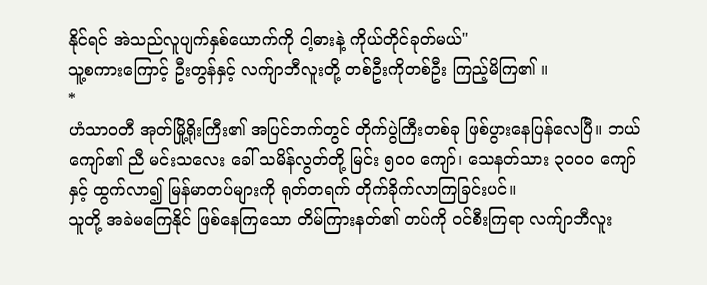နိုင်ရင် အဲသည်လူပျက်နှစ်ယောက်ကို ငါ့ဓားနဲ့ ကိုယ်တိုင်ခုတ်မယ်"
သူ့စကားကြောင့် ဦးတွန်နှင့် လက်ျာဘီလူးတို့ တစ်ဦးကိုတစ်ဦး ကြည့်မိကြ၏ ။
*
ဟံသာဝတီ အုတ်မြို့ရိုးကြီး၏ အပြင်ဘက်တွင် တိုက်ပွဲကြီးတစ်ခု ဖြစ်ပွားနေပြန်လေပြီ။ ဘယ်ကျော်၏ ညီ မင်းသလေး ခေါ် သမိန်လွတ်တို့ မြင်း ၅၀၀ ကျော်၊ သေနတ်သား ၃၀၀၀ ကျော်နှင့် ထွက်လာ၍ မြန်မာတပ်များကို ရုတ်တရက် တိုက်ခိုက်လာကြခြင်းပင်။
သူတို့ အခဲမကြေနိုင် ဖြစ်နေကြသော တိမ်ကြားနတ်၏ တပ်ကို ဝင်စီးကြရာ လက်ျာဘီလူး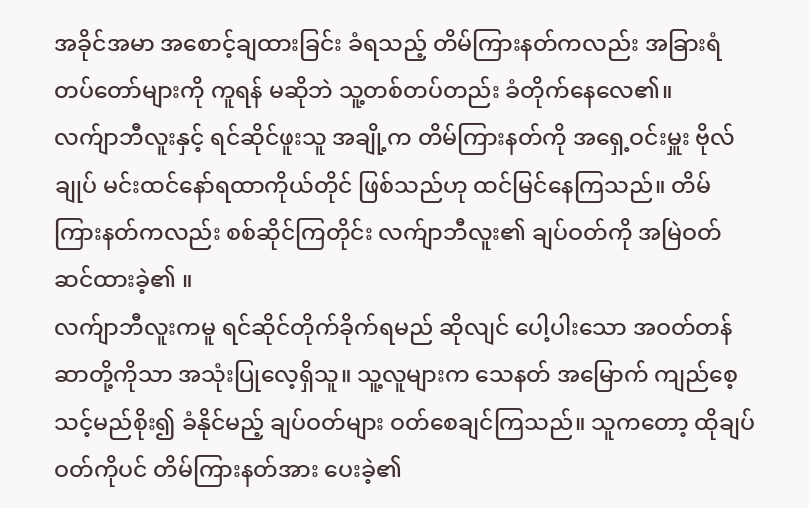အခိုင်အမာ အစောင့်ချထားခြင်း ခံရသည့် တိမ်ကြားနတ်ကလည်း အခြားရံတပ်တော်များကို ကူရန် မဆိုဘဲ သူ့တစ်တပ်တည်း ခံတိုက်နေလေ၏။
လက်ျာဘီလူးနှင့် ရင်ဆိုင်ဖူးသူ အချို့က တိမ်ကြားနတ်ကို အရှေ့ဝင်းမှူး ဗိုလ်ချုပ် မင်းထင်နော်ရထာကိုယ်တိုင် ဖြစ်သည်ဟု ထင်မြင်နေကြသည်။ တိမ်ကြားနတ်ကလည်း စစ်ဆိုင်ကြတိုင်း လက်ျာဘီလူး၏ ချပ်ဝတ်ကို အမြဲဝတ်ဆင်ထားခဲ့၏ ။
လက်ျာဘီလူးကမူ ရင်ဆိုင်တိုက်ခိုက်ရမည် ဆိုလျင် ပေါ့ပါးသော အဝတ်တန်ဆာတို့ကိုသာ အသုံးပြုလေ့ရှိသူ။ သူ့လူများက သေနတ် အမြောက် ကျည်စေ့သင့်မည်စိုး၍ ခံနိုင်မည့် ချပ်ဝတ်များ ဝတ်စေချင်ကြသည်။ သူကတော့ ထိုချပ်ဝတ်ကိုပင် တိမ်ကြားနတ်အား ပေးခဲ့၏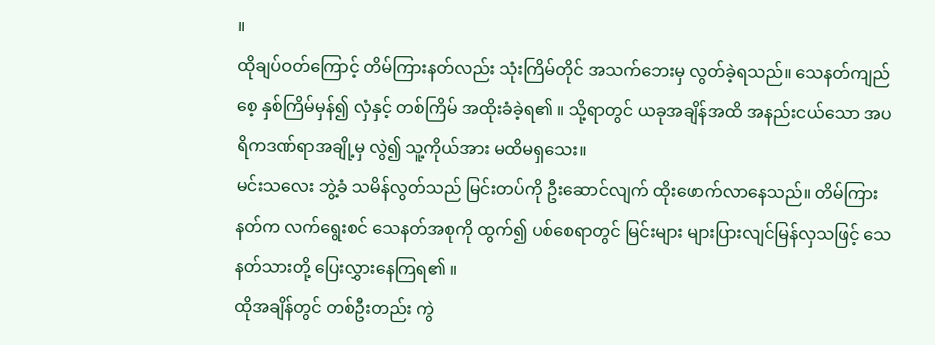။
ထိုချပ်ဝတ်ကြောင့် တိမ်ကြားနတ်လည်း သုံးကြိမ်တိုင် အသက်ဘေးမှ လွတ်ခဲ့ရသည်။ သေနတ်ကျည်စေ့ နှစ်ကြိမ်မှန်၍ လှံနှင့် တစ်ကြိမ် အထိုးခံခဲ့ရ၏ ။ သို့ရာတွင် ယခုအချိန်အထိ အနည်းငယ်သော အပရိကဒဏ်ရာအချို့မှ လွဲ၍ သူ့ကိုယ်အား မထိမရှသေး။
မင်းသလေး ဘွဲ့ခံ သမိန်လွတ်သည် မြင်းတပ်ကို ဦးဆောင်လျက် ထိုးဖောက်လာနေသည်။ တိမ်ကြားနတ်က လက်ရွေးစင် သေနတ်အစုကို ထွက်၍ ပစ်စေရာတွင် မြင်းများ များပြားလျင်မြန်လှသဖြင့် သေနတ်သားတို့ ပြေးလွှားနေကြရ၏ ။
ထိုအချိန်တွင် တစ်ဦးတည်း ကွဲ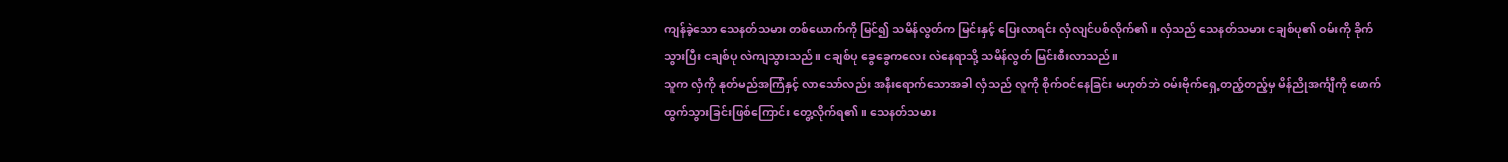ကျန်ခဲ့သော သေနတ်သမား တစ်ယောက်ကို မြင်၍ သမိန်လွတ်က မြင်းနှင့် ပြေးလာရင်း လှံလျင်ပစ်လိုက်၏ ။ လှံသည် သေနတ်သမား ငချစ်ပု၏ ဝမ်းကို ခိုက်သွားပြီး ငချစ်ပု လဲကျသွားသည်။ ငချစ်ပု ခွေခွေကလေး လဲနေရာသို့ သမိန်လွတ် မြင်းစီးလာသည်။
သူက လှံကို နုတ်မည်အကြံနှင့် လာသော်လည်း အနီးရောက်သောအခါ လှံသည် လူကို စိုက်ဝင်နေခြင်း မဟုတ်ဘဲ ဝမ်းဗိုက်ရှေ့တည့်တည့်မှ မိန်ညိုအင်္ကျီကို ဖောက်ထွက်သွားခြင်းဖြစ်ကြောင်း တွေ့လိုက်ရ၏ ။ သေနတ်သမား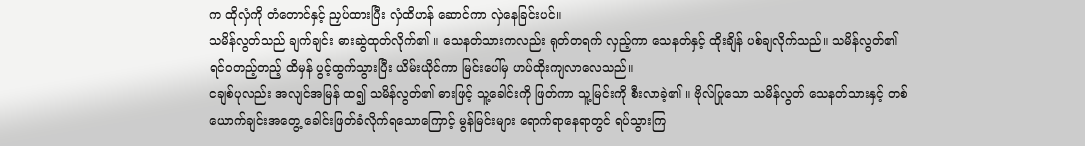က ထိုလှံကို တံတောင်နှင့် ညှပ်ထားပြီး လှံထိဟန် ဆောင်ကာ လှဲနေခြင်းပင်။
သမိန်လွတ်သည် ချက်ချင်း ဓားဆွဲထုတ်လိုက်၏ ။ သေနတ်သားကလည်း ရုတ်တရက် လှည့်ကာ သေနတ်နှင့် ထိုးချိန် ပစ်ချလိုက်သည်။ သမိန်လွတ်၏ ရင်ဝတည့်တည့် ထိမှန် ပွင့်ထွက်သွားပြီး ယိမ်းယိုင်ကာ မြင်းပေါ်မှ ဟပ်ထိုးကျလာလေသည်။
ငချစ်ပုလည်း အလျင်အမြန် ထ၍ သမိန်လွတ်၏ ဓားဖြင့် သူ့ခေါင်းကို ဖြတ်ကာ သူ့မြင်းကို စီးလာခဲ့၏ ။ ဗိုလ်ပြုသော သမိန်လွတ် သေနတ်သားနှင့် တစ်ယောက်ချင်းအတွေ့ ခေါင်းဖြတ်ခံလိုက်ရသောကြောင့် မွန်မြင်းများ ရောက်ရာနေရာတွင် ရပ်သွားကြ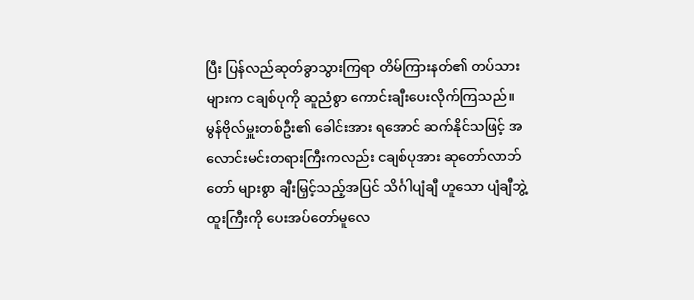ပြီး ပြန်လည်ဆုတ်ခွာသွားကြရာ တိမ်ကြားနတ်၏ တပ်သားများက ငချစ်ပုကို ဆူညံစွာ ကောင်းချီးပေးလိုက်ကြသည်။
မွန်ဗိုလ်မှူးတစ်ဦး၏ ခေါင်းအား ရအောင် ဆက်နိုင်သဖြင့် အလောင်းမင်းတရားကြီးကလည်း ငချစ်ပုအား ဆုတော်လာဘ်တော် များစွာ ချီးမြှင့်သည့်အပြင် သိင်္ဂါပျံချီ ဟူသော ပျံချီဘွဲ့ထူးကြီးကို ပေးအပ်တော်မူလေ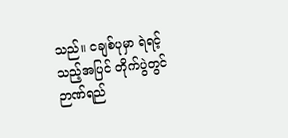သည်။ ငချစ်ပုမှာ ရဲရင့်သည့်အပြင် တိုက်ပွဲတွင် ဉာဏ်ရည်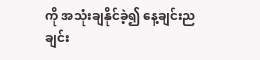ကို အသုံးချနိုင်ခဲ့၍ နေ့ချင်းညချင်း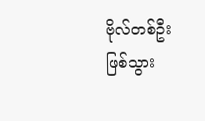ဗိုလ်တစ်ဦး ဖြစ်သွား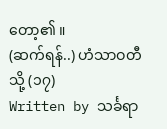တော့၏ ။
(ဆက်ရန်..) ဟံသာဝတီသို့ (၁၇)
Written by သင်္ခရာ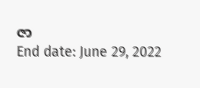ဇာ
End date: June 29, 2022